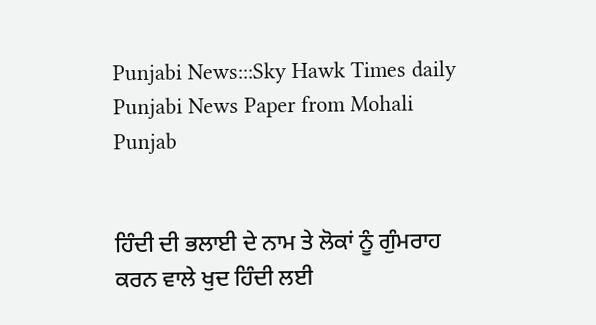Punjabi News:::Sky Hawk Times daily Punjabi News Paper from Mohali Punjab


ਹਿੰਦੀ ਦੀ ਭਲਾਈ ਦੇ ਨਾਮ ਤੇ ਲੋਕਾਂ ਨੂੰ ਗੁੰਮਰਾਹ ਕਰਨ ਵਾਲੇ ਖੁਦ ਹਿੰਦੀ ਲਈ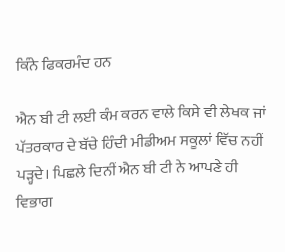ਕਿੰਨੇ ਫਿਕਰਮੰਦ ਹਨ

ਐਨ ਬੀ ਟੀ ਲਈ ਕੰਮ ਕਰਨ ਵਾਲੇ ਕਿਸੇ ਵੀ ਲੇਖਕ ਜਾਂ ਪੱਤਰਕਾਰ ਦੇ ਬੱਚੇ ਹਿੰਦੀ ਮੀਡੀਅਮ ਸਕੂਲਾਂ ਵਿੱਚ ਨਹੀਂ ਪੜ੍ਹਦੇ। ਪਿਛਲੇ ਦਿਨੀਂ ਐਨ ਬੀ ਟੀ ਨੇ ਆਪਣੇ ਹੀ ਵਿਭਾਗ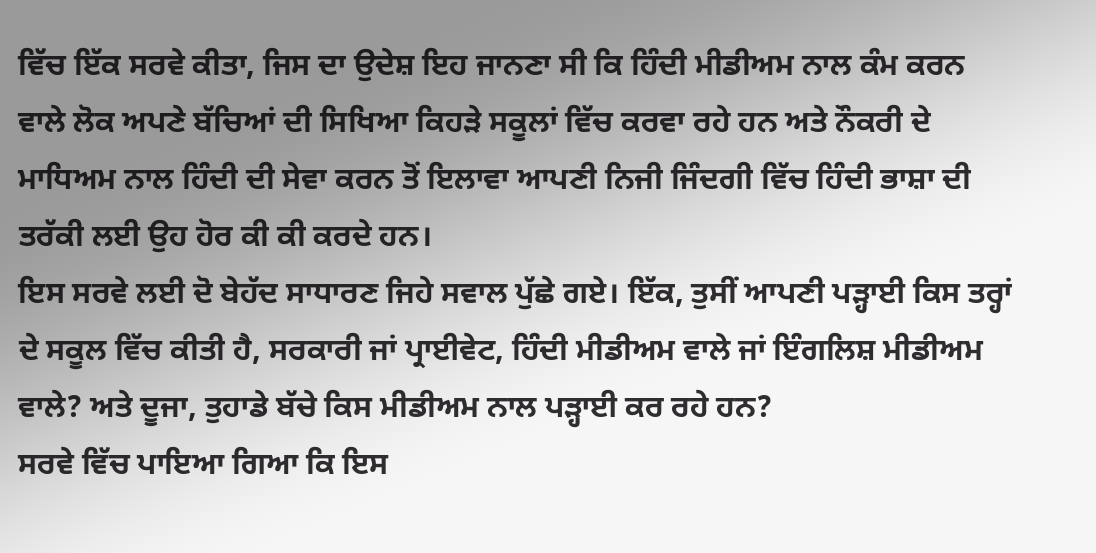ਵਿੱਚ ਇੱਕ ਸਰਵੇ ਕੀਤਾ, ਜਿਸ ਦਾ ਉਦੇਸ਼ ਇਹ ਜਾਨਣਾ ਸੀ ਕਿ ਹਿੰਦੀ ਮੀਡੀਅਮ ਨਾਲ ਕੰਮ ਕਰਨ ਵਾਲੇ ਲੋਕ ਅਪਣੇ ਬੱਚਿਆਂ ਦੀ ਸਿਖਿਆ ਕਿਹੜੇ ਸਕੂਲਾਂ ਵਿੱਚ ਕਰਵਾ ਰਹੇ ਹਨ ਅਤੇ ਨੌਕਰੀ ਦੇ ਮਾਧਿਅਮ ਨਾਲ ਹਿੰਦੀ ਦੀ ਸੇਵਾ ਕਰਨ ਤੋਂ ਇਲਾਵਾ ਆਪਣੀ ਨਿਜੀ ਜਿੰਦਗੀ ਵਿੱਚ ਹਿੰਦੀ ਭਾਸ਼ਾ ਦੀ ਤਰੱਕੀ ਲਈ ਉਹ ਹੋਰ ਕੀ ਕੀ ਕਰਦੇ ਹਨ।
ਇਸ ਸਰਵੇ ਲਈ ਦੋ ਬੇਹੱਦ ਸਾਧਾਰਣ ਜਿਹੇ ਸਵਾਲ ਪੁੱਛੇ ਗਏ। ਇੱਕ, ਤੁਸੀਂ ਆਪਣੀ ਪੜ੍ਹਾਈ ਕਿਸ ਤਰ੍ਹਾਂ ਦੇ ਸਕੂਲ ਵਿੱਚ ਕੀਤੀ ਹੈ, ਸਰਕਾਰੀ ਜਾਂ ਪ੍ਰਾਈਵੇਟ, ਹਿੰਦੀ ਮੀਡੀਅਮ ਵਾਲੇ ਜਾਂ ਇੰਗਲਿਸ਼ ਮੀਡੀਅਮ ਵਾਲੇ? ਅਤੇ ਦੂਜਾ, ਤੁਹਾਡੇ ਬੱਚੇ ਕਿਸ ਮੀਡੀਅਮ ਨਾਲ ਪੜ੍ਹਾਈ ਕਰ ਰਹੇ ਹਨ?
ਸਰਵੇ ਵਿੱਚ ਪਾਇਆ ਗਿਆ ਕਿ ਇਸ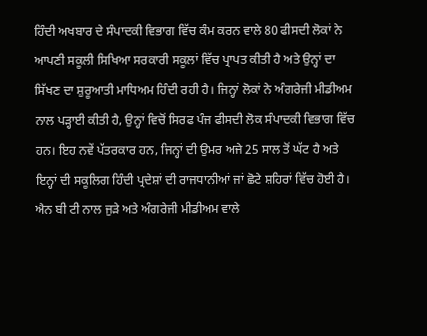ਹਿੰਦੀ ਅਖਬਾਰ ਦੇ ਸੰਪਾਦਕੀ ਵਿਭਾਗ ਵਿੱਚ ਕੰਮ ਕਰਨ ਵਾਲੇ 80 ਫੀਸਦੀ ਲੋਕਾਂ ਨੇ ਆਪਣੀ ਸਕੂਲੀ ਸਿਖਿਆ ਸਰਕਾਰੀ ਸਕੂਲਾਂ ਵਿੱਚ ਪ੍ਰਾਪਤ ਕੀਤੀ ਹੈ ਅਤੇ ਉਨ੍ਹਾਂ ਦਾ ਸਿੱਖਣ ਦਾ ਸ਼ੁਰੂਆਤੀ ਮਾਧਿਅਮ ਹਿੰਦੀ ਰਹੀ ਹੈ। ਜਿਨ੍ਹਾਂ ਲੋਕਾਂ ਨੇ ਅੰਗਰੇਜੀ ਮੀਡੀਅਮ ਨਾਲ ਪੜ੍ਹਾਈ ਕੀਤੀ ਹੈ, ਉਨ੍ਹਾਂ ਵਿਚੋਂ ਸਿਰਫ ਪੰਜ ਫੀਸਦੀ ਲੋਕ ਸੰਪਾਦਕੀ ਵਿਭਾਗ ਵਿੱਚ ਹਨ। ਇਹ ਨਵੇਂ ਪੱਤਰਕਾਰ ਹਨ, ਜਿਨ੍ਹਾਂ ਦੀ ਉਮਰ ਅਜੇ 25 ਸਾਲ ਤੋਂ ਘੱਟ ਹੈ ਅਤੇ ਇਨ੍ਹਾਂ ਦੀ ਸਕੂਲਿਗ ਹਿੰਦੀ ਪ੍ਰਦੇਸ਼ਾਂ ਦੀ ਰਾਜਧਾਨੀਆਂ ਜਾਂ ਛੋਟੇ ਸ਼ਹਿਰਾਂ ਵਿੱਚ ਹੋਈ ਹੈ। ਐਨ ਬੀ ਟੀ ਨਾਲ ਜੁੜੇ ਅਤੇ ਅੰਗਰੇਜੀ ਮੀਡੀਅਮ ਵਾਲੇ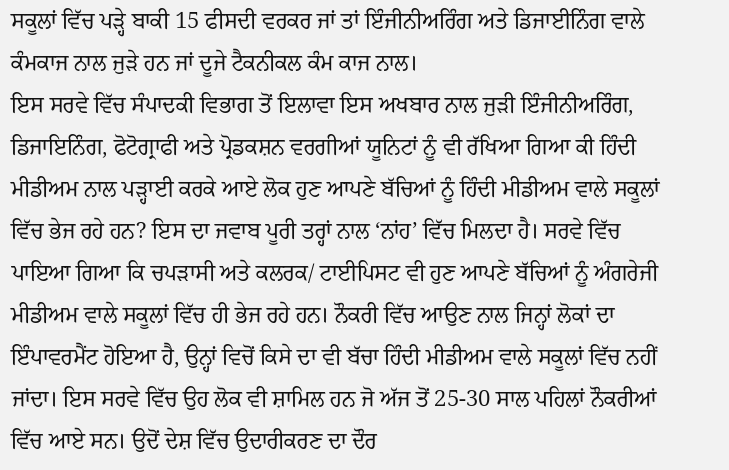ਸਕੂਲਾਂ ਵਿੱਚ ਪੜ੍ਹੇ ਬਾਕੀ 15 ਫੀਸਦੀ ਵਰਕਰ ਜਾਂ ਤਾਂ ਇੰਜੀਨੀਅਰਿੰਗ ਅਤੇ ਡਿਜਾਈਨਿੰਗ ਵਾਲੇ ਕੰਮਕਾਜ ਨਾਲ ਜੁੜੇ ਹਨ ਜਾਂ ਦੂਜੇ ਟੈਕਨੀਕਲ ਕੰਮ ਕਾਜ ਨਾਲ।
ਇਸ ਸਰਵੇ ਵਿੱਚ ਸੰਪਾਦਕੀ ਵਿਭਾਗ ਤੋਂ ਇਲਾਵਾ ਇਸ ਅਖਬਾਰ ਨਾਲ ਜੁੜੀ ਇੰਜੀਨੀਅਰਿੰਗ, ਡਿਜਾਇਨਿੰਗ, ਫੋਟੋਗ੍ਰਾਫੀ ਅਤੇ ਪ੍ਰੋਡਕਸ਼ਨ ਵਰਗੀਆਂ ਯੂਨਿਟਾਂ ਨੂੰ ਵੀ ਰੱਖਿਆ ਗਿਆ ਕੀ ਹਿੰਦੀ ਮੀਡੀਅਮ ਨਾਲ ਪੜ੍ਹਾਈ ਕਰਕੇ ਆਏ ਲੋਕ ਹੁਣ ਆਪਣੇ ਬੱਚਿਆਂ ਨੂੰ ਹਿੰਦੀ ਮੀਡੀਅਮ ਵਾਲੇ ਸਕੂਲਾਂ ਵਿੱਚ ਭੇਜ ਰਹੇ ਹਨ? ਇਸ ਦਾ ਜਵਾਬ ਪੂਰੀ ਤਰ੍ਹਾਂ ਨਾਲ ‘ਨਾਂਹ’ ਵਿੱਚ ਮਿਲਦਾ ਹੈ। ਸਰਵੇ ਵਿੱਚ ਪਾਇਆ ਗਿਆ ਕਿ ਚਪੜਾਸੀ ਅਤੇ ਕਲਰਕ/ ਟਾਈਪਿਸਟ ਵੀ ਹੁਣ ਆਪਣੇ ਬੱਚਿਆਂ ਨੂੰ ਅੰਗਰੇਜੀ ਮੀਡੀਅਮ ਵਾਲੇ ਸਕੂਲਾਂ ਵਿੱਚ ਹੀ ਭੇਜ ਰਹੇ ਹਨ। ਨੌਕਰੀ ਵਿੱਚ ਆਉਣ ਨਾਲ ਜਿਨ੍ਹਾਂ ਲੋਕਾਂ ਦਾ ਇੰਪਾਵਰਮੈਂਟ ਹੋਇਆ ਹੈ, ਉਨ੍ਹਾਂ ਵਿਚੋਂ ਕਿਸੇ ਦਾ ਵੀ ਬੱਚਾ ਹਿੰਦੀ ਮੀਡੀਅਮ ਵਾਲੇ ਸਕੂਲਾਂ ਵਿੱਚ ਨਹੀਂ ਜਾਂਦਾ। ਇਸ ਸਰਵੇ ਵਿੱਚ ਉਹ ਲੋਕ ਵੀ ਸ਼ਾਮਿਲ ਹਨ ਜੋ ਅੱਜ ਤੋਂ 25-30 ਸਾਲ ਪਹਿਲਾਂ ਨੌਕਰੀਆਂ ਵਿੱਚ ਆਏ ਸਨ। ਉਦੋਂ ਦੇਸ਼ ਵਿੱਚ ਉਦਾਰੀਕਰਣ ਦਾ ਦੌਰ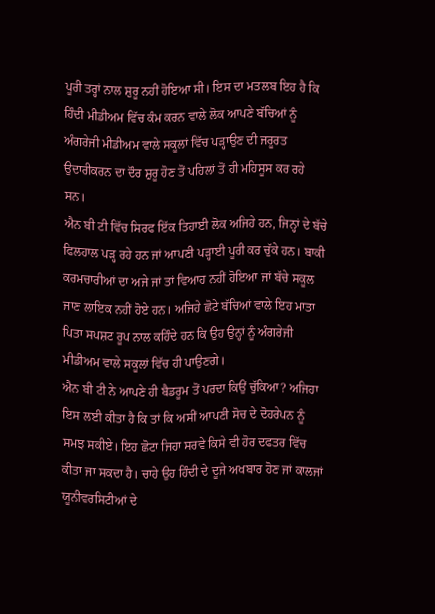ਪੂਰੀ ਤਰ੍ਹਾਂ ਨਾਲ ਸ਼ੁਰੂ ਨਹੀਂ ਹੋਇਆ ਸੀ। ਇਸ ਦਾ ਮਤਲਬ ਇਹ ਹੈ ਕਿ ਹਿੰਦੀ ਮੀਡੀਅਮ ਵਿੱਚ ਕੰਮ ਕਰਨ ਵਾਲੇ ਲੋਕ ਆਪਣੇ ਬੱਚਿਆਂ ਨੂੰ ਅੰਗਰੇਜੀ ਮੀਡੀਅਮ ਵਾਲੇ ਸਕੂਲਾਂ ਵਿੱਚ ਪੜ੍ਹਾਉਣ ਦੀ ਜਰੂਰਤ ਉਦਾਰੀਕਰਨ ਦਾ ਦੌਰ ਸ਼ੁਰੂ ਹੋਣ ਤੋਂ ਪਹਿਲਾਂ ਤੋਂ ਹੀ ਮਹਿਸੂਸ ਕਰ ਰਹੇ ਸਨ।
ਐਨ ਬੀ ਟੀ ਵਿੱਚ ਸਿਰਫ ਇੱਕ ਤਿਹਾਈ ਲੋਕ ਅਜਿਹੇ ਹਨ, ਜਿਨ੍ਹਾਂ ਦੇ ਬੱਚੇ ਫਿਲਹਾਲ ਪੜ੍ਹ ਰਹੇ ਹਨ ਜਾਂ ਆਪਣੀ ਪੜ੍ਹਾਈ ਪੂਰੀ ਕਰ ਚੁੱਕੇ ਹਨ। ਬਾਕੀ ਕਰਮਚਾਰੀਆਂ ਦਾ ਅਜੇ ਜਾਂ ਤਾਂ ਵਿਆਹ ਨਹੀਂ ਹੋਇਆ ਜਾਂ ਬੱਚੇ ਸਕੂਲ ਜਾਣ ਲਾਇਕ ਨਹੀਂ ਹੋਏ ਹਨ। ਅਜਿਹੇ ਛੋਟੇ ਬੱਚਿਆਂ ਵਾਲੇ ਇਹ ਮਾਤਾ ਪਿਤਾ ਸਪਸ਼ਟ ਰੂਪ ਨਾਲ ਕਹਿੰਦੇ ਹਨ ਕਿ ਉਹ ਉਨ੍ਹਾਂ ਨੂੰ ਅੰਗਰੇਜੀ ਮੀਡੀਅਮ ਵਾਲੇ ਸਕੂਲਾਂ ਵਿੱਚ ਹੀ ਪਾਉਣਗੇ।
ਐਨ ਬੀ ਟੀ ਨੇ ਆਪਣੇ ਹੀ ਬੈਡਰੂਮ ਤੋਂ ਪਰਦਾ ਕਿਉਂ ਚੁੱਕਿਆ? ਅਜਿਹਾ ਇਸ ਲਈ ਕੀਤਾ ਹੈ ਕਿ ਤਾਂ ਕਿ ਅਸੀਂ ਆਪਣੀ ਸੋਚ ਦੇ ਦੋਹਰੇਪਨ ਨੂੰ ਸਮਝ ਸਕੀਏ। ਇਹ ਛੋਟਾ ਜਿਹਾ ਸਰਵੇ ਕਿਸੇ ਵੀ ਹੋਰ ਦਫਤਰ ਵਿੱਚ ਕੀਤਾ ਜਾ ਸਕਦਾ ਹੈ। ਚਾਹੇ ਉਹ ਹਿੰਦੀ ਦੇ ਦੂਜੇ ਅਖਬਾਰ ਹੋਣ ਜਾਂ ਕਾਲਜਾਂ ਯੂਨੀਵਰਸਿਟੀਆਂ ਦੇ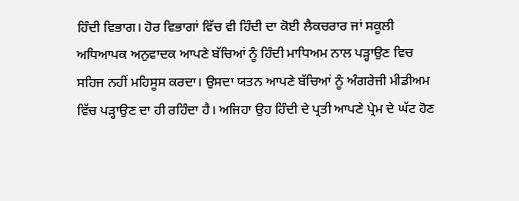ਹਿੰਦੀ ਵਿਭਾਗ। ਹੋਰ ਵਿਭਾਗਾਂ ਵਿੱਚ ਵੀ ਹਿੰਦੀ ਦਾ ਕੋਈ ਲੈਕਚਰਾਰ ਜਾਂ ਸਕੂਲੀ ਅਧਿਆਪਕ ਅਨੁਵਾਦਕ ਆਪਣੇ ਬੱਚਿਆਂ ਨੂੰ ਹਿੰਦੀ ਮਾਧਿਅਮ ਨਾਲ ਪੜ੍ਹਾਉਣ ਵਿਚ ਸਹਿਜ ਨਹੀਂ ਮਹਿਸੂਸ ਕਰਦਾ। ਉਸਦਾ ਯਤਨ ਆਪਣੇ ਬੱਚਿਆਂ ਨੂੰ ਅੰਗਰੇਜੀ ਮੀਡੀਅਮ ਵਿੱਚ ਪੜ੍ਹਾਉਣ ਦਾ ਹੀ ਰਹਿੰਦਾ ਹੈ। ਅਜਿਹਾ ਉਹ ਹਿੰਦੀ ਦੇ ਪ੍ਰਤੀ ਆਪਣੇ ਪ੍ਰੇਮ ਦੇ ਘੱਟ ਹੋਣ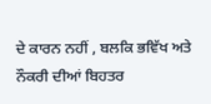ਦੇ ਕਾਰਨ ਨਹੀਂ , ਬਲਕਿ ਭਵਿੱਖ ਅਤੇ ਨੌਕਰੀ ਦੀਆਂ ਬਿਹਤਰ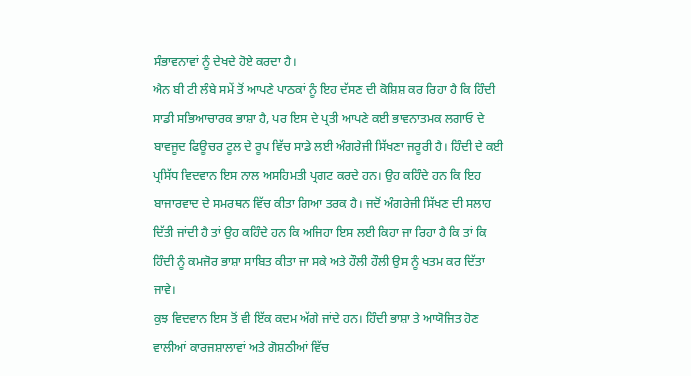ਸੰਭਾਵਨਾਵਾਂ ਨੂੰ ਦੇਖਦੇ ਹੋਏ ਕਰਦਾ ਹੈ।
ਐਨ ਬੀ ਟੀ ਲੰਬੇ ਸਮੇਂ ਤੋਂ ਆਪਣੇ ਪਾਠਕਾਂ ਨੂੰ ਇਹ ਦੱਸਣ ਦੀ ਕੋਸ਼ਿਸ਼ ਕਰ ਰਿਹਾ ਹੈ ਕਿ ਹਿੰਦੀ ਸਾਡੀ ਸਭਿਆਚਾਰਕ ਭਾਸ਼ਾ ਹੈ, ਪਰ ਇਸ ਦੇ ਪ੍ਰਤੀ ਆਪਣੇ ਕਈ ਭਾਵਨਾਤਮਕ ਲਗਾਓ ਦੇ ਬਾਵਜੂਦ ਫਿਊਚਰ ਟੂਲ ਦੇ ਰੂਪ ਵਿੱਚ ਸਾਡੇ ਲਈ ਅੰਗਰੇਜੀ ਸਿੱਖਣਾ ਜਰੂਰੀ ਹੈ। ਹਿੰਦੀ ਦੇ ਕਈ ਪ੍ਰਸਿੱਧ ਵਿਦਵਾਨ ਇਸ ਨਾਲ ਅਸਹਿਮਤੀ ਪ੍ਰਗਟ ਕਰਦੇ ਹਨ। ਉਹ ਕਹਿੰਦੇ ਹਨ ਕਿ ਇਹ ਬਾਜਾਰਵਾਦ ਦੇ ਸਮਰਥਨ ਵਿੱਚ ਕੀਤਾ ਗਿਆ ਤਰਕ ਹੈ। ਜਦੋਂ ਅੰਗਰੇਜੀ ਸਿੱਖਣ ਦੀ ਸਲਾਹ ਦਿੱਤੀ ਜਾਂਦੀ ਹੈ ਤਾਂ ਉਹ ਕਹਿੰਦੇ ਹਨ ਕਿ ਅਜਿਹਾ ਇਸ ਲਈ ਕਿਹਾ ਜਾ ਰਿਹਾ ਹੈ ਕਿ ਤਾਂ ਕਿ ਹਿੰਦੀ ਨੂੰ ਕਮਜੋਰ ਭਾਸ਼ਾ ਸਾਬਿਤ ਕੀਤਾ ਜਾ ਸਕੇ ਅਤੇ ਹੌਲੀ ਹੌਲੀ ਉਸ ਨੂੰ ਖਤਮ ਕਰ ਦਿੱਤਾ ਜਾਵੇ।
ਕੁਝ ਵਿਦਵਾਨ ਇਸ ਤੋਂ ਵੀ ਇੱਕ ਕਦਮ ਅੱਗੇ ਜਾਂਦੇ ਹਨ। ਹਿੰਦੀ ਭਾਸ਼ਾ ਤੇ ਆਯੋਜਿਤ ਹੋਣ ਵਾਲੀਆਂ ਕਾਰਜਸ਼ਾਲਾਵਾਂ ਅਤੇ ਗੋਸ਼ਠੀਆਂ ਵਿੱਚ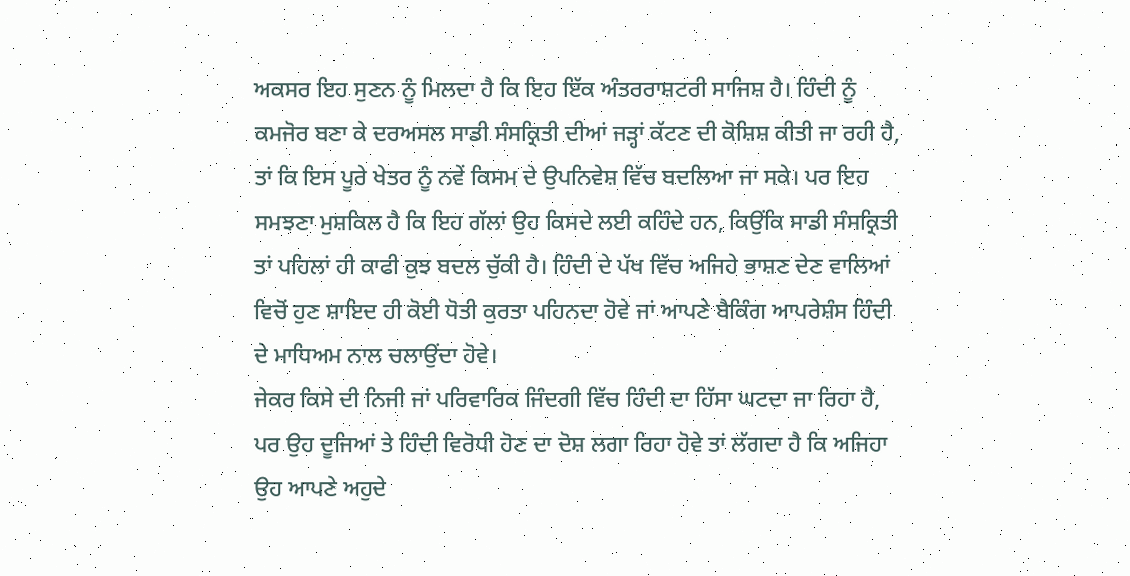ਅਕਸਰ ਇਹ ਸੁਣਨ ਨੂੰ ਮਿਲਦਾ ਹੈ ਕਿ ਇਹ ਇੱਕ ਅੰਤਰਰਾਸ਼ਟਰੀ ਸਾਜਿਸ਼ ਹੈ। ਹਿੰਦੀ ਨੂੰ ਕਮਜੋਰ ਬਣਾ ਕੇ ਦਰਅਸਲ ਸਾਡੀ ਸੰਸਕ੍ਰਿਤੀ ਦੀਆਂ ਜੜ੍ਹਾਂ ਕੱਟਣ ਦੀ ਕੋਸ਼ਿਸ਼ ਕੀਤੀ ਜਾ ਰਹੀ ਹੈ, ਤਾਂ ਕਿ ਇਸ ਪੂਰੇ ਖੇਤਰ ਨੂੰ ਨਵੇਂ ਕਿਸਮ ਦੇ ਉਪਨਿਵੇਸ਼ ਵਿੱਚ ਬਦਲਿਆ ਜਾ ਸਕੇ। ਪਰ ਇਹ ਸਮਝਣਾ ਮੁਸ਼ਕਿਲ ਹੈ ਕਿ ਇਹ ਗੱਲਾਂ ਉਹ ਕਿਸਦੇ ਲਈ ਕਹਿੰਦੇ ਹਨ, ਕਿਉਂਕਿ ਸਾਡੀ ਸੰਸਕ੍ਰਿਤੀ ਤਾਂ ਪਹਿਲਾਂ ਹੀ ਕਾਫੀ ਕੁਝ ਬਦਲ ਚੁੱਕੀ ਹੈ। ਹਿੰਦੀ ਦੇ ਪੱਖ ਵਿੱਚ ਅਜਿਹੇ ਭਾਸ਼ਣ ਦੇਣ ਵਾਲਿਆਂ ਵਿਚੋਂ ਹੁਣ ਸ਼ਾਇਦ ਹੀ ਕੋਈ ਧੋਤੀ ਕੁਰਤਾ ਪਹਿਨਦਾ ਹੋਵੇ ਜਾਂ ਆਪਣੇ ਬੈਕਿੰਗ ਆਪਰੇਸ਼ੰਸ ਹਿੰਦੀ ਦੇ ਮਾਧਿਅਮ ਨਾਲ ਚਲਾਉਂਦਾ ਹੋਵੇ।
ਜੇਕਰ ਕਿਸੇ ਦੀ ਨਿਜੀ ਜਾਂ ਪਰਿਵਾਰਿਕ ਜਿੰਦਗੀ ਵਿੱਚ ਹਿੰਦੀ ਦਾ ਹਿੱਸਾ ਘਟਦਾ ਜਾ ਰਿਹਾ ਹੈ, ਪਰ ਉਹ ਦੂਜਿਆਂ ਤੇ ਹਿੰਦੀ ਵਿਰੋਧੀ ਹੋਣ ਦਾ ਦੋਸ਼ ਲਗਾ ਰਿਹਾ ਹੋਵੇ ਤਾਂ ਲੱਗਦਾ ਹੈ ਕਿ ਅਜਿਹਾ ਉਹ ਆਪਣੇ ਅਹੁਦੇ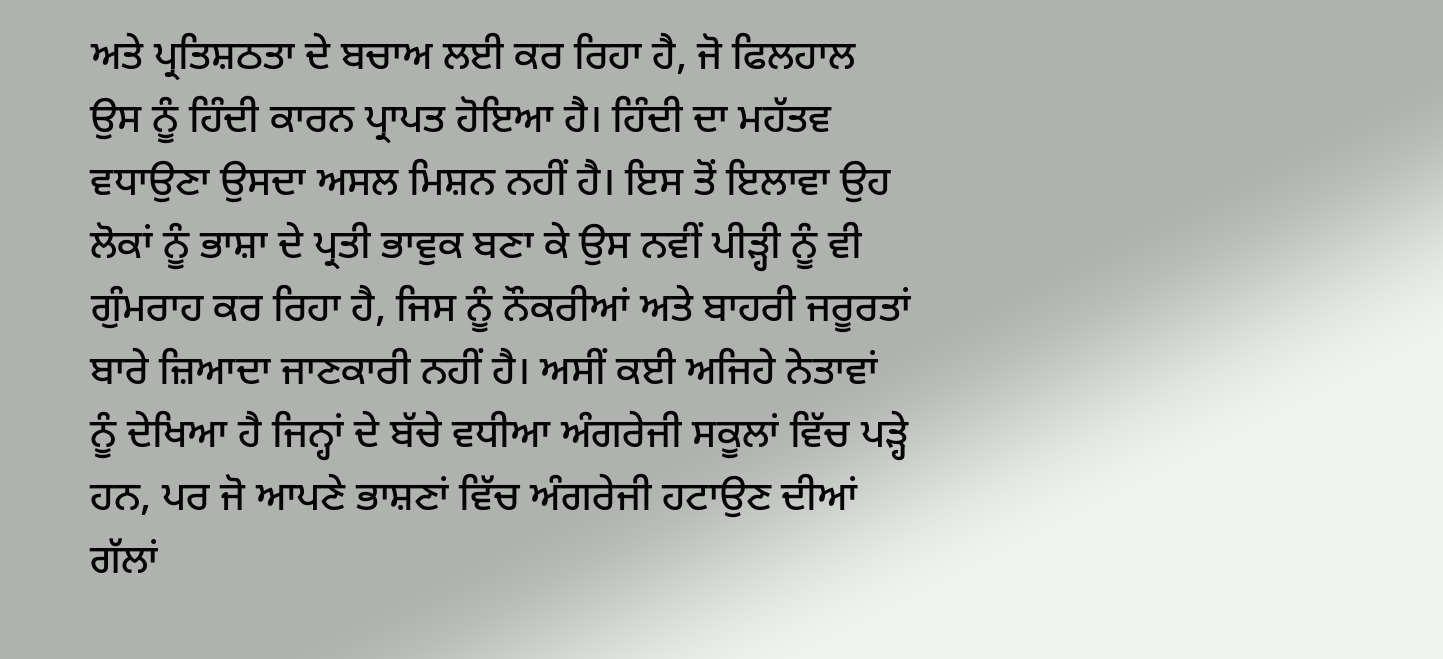ਅਤੇ ਪ੍ਰਤਿਸ਼ਠਤਾ ਦੇ ਬਚਾਅ ਲਈ ਕਰ ਰਿਹਾ ਹੈ, ਜੋ ਫਿਲਹਾਲ ਉਸ ਨੂੰ ਹਿੰਦੀ ਕਾਰਨ ਪ੍ਰਾਪਤ ਹੋਇਆ ਹੈ। ਹਿੰਦੀ ਦਾ ਮਹੱਤਵ ਵਧਾਉਣਾ ਉਸਦਾ ਅਸਲ ਮਿਸ਼ਨ ਨਹੀਂ ਹੈ। ਇਸ ਤੋਂ ਇਲਾਵਾ ਉਹ ਲੋਕਾਂ ਨੂੰ ਭਾਸ਼ਾ ਦੇ ਪ੍ਰਤੀ ਭਾਵੁਕ ਬਣਾ ਕੇ ਉਸ ਨਵੀਂ ਪੀੜ੍ਹੀ ਨੂੰ ਵੀ ਗੁੰਮਰਾਹ ਕਰ ਰਿਹਾ ਹੈ, ਜਿਸ ਨੂੰ ਨੌਕਰੀਆਂ ਅਤੇ ਬਾਹਰੀ ਜਰੂਰਤਾਂ ਬਾਰੇ ਜ਼ਿਆਦਾ ਜਾਣਕਾਰੀ ਨਹੀਂ ਹੈ। ਅਸੀਂ ਕਈ ਅਜਿਹੇ ਨੇਤਾਵਾਂ ਨੂੰ ਦੇਖਿਆ ਹੈ ਜਿਨ੍ਹਾਂ ਦੇ ਬੱਚੇ ਵਧੀਆ ਅੰਗਰੇਜੀ ਸਕੂਲਾਂ ਵਿੱਚ ਪੜ੍ਹੇ ਹਨ, ਪਰ ਜੋ ਆਪਣੇ ਭਾਸ਼ਣਾਂ ਵਿੱਚ ਅੰਗਰੇਜੀ ਹਟਾਉਣ ਦੀਆਂ ਗੱਲਾਂ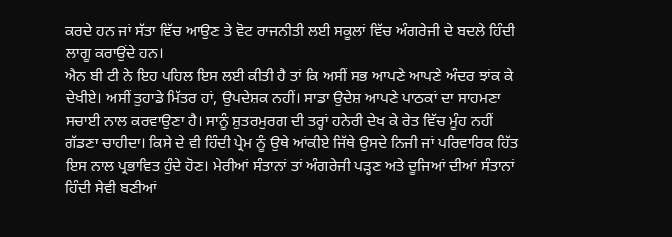ਕਰਦੇ ਹਨ ਜਾਂ ਸੱਤਾ ਵਿੱਚ ਆਉਣ ਤੇ ਵੋਟ ਰਾਜਨੀਤੀ ਲਈ ਸਕੂਲਾਂ ਵਿੱਚ ਅੰਗਰੇਜੀ ਦੇ ਬਦਲੇ ਹਿੰਦੀ ਲਾਗੂ ਕਰਾਉਂਦੇ ਹਨ।
ਐਨ ਬੀ ਟੀ ਨੇ ਇਹ ਪਹਿਲ ਇਸ ਲਈ ਕੀਤੀ ਹੈ ਤਾਂ ਕਿ ਅਸੀਂ ਸਭ ਆਪਣੇ ਆਪਣੇ ਅੰਦਰ ਝਾਂਕ ਕੇ ਦੇਖੀਏ। ਅਸੀਂ ਤੁਹਾਡੇ ਮਿੱਤਰ ਹਾਂ, ਉਪਦੇਸ਼ਕ ਨਹੀਂ। ਸਾਡਾ ਉਦੇਸ਼ ਆਪਣੇ ਪਾਠਕਾਂ ਦਾ ਸਾਹਮਣਾ ਸਚਾਈ ਨਾਲ ਕਰਵਾਉਣਾ ਹੈ। ਸਾਨੂੰ ਸ਼ੁਤਰਮੁਰਗ ਦੀ ਤਰ੍ਹਾਂ ਹਨੇਰੀ ਦੇਖ ਕੇ ਰੇਤ ਵਿੱਚ ਮੂੰਹ ਨਹੀਂ ਗੱਡਣਾ ਚਾਹੀਦਾ। ਕਿਸੇ ਦੇ ਵੀ ਹਿੰਦੀ ਪ੍ਰੇਮ ਨੂੰ ਉਥੇ ਆਂਕੀਏ ਜਿੱਥੇ ਉਸਦੇ ਨਿਜੀ ਜਾਂ ਪਰਿਵਾਰਿਕ ਹਿੱਤ ਇਸ ਨਾਲ ਪ੍ਰਭਾਵਿਤ ਹੁੰਦੇ ਹੋਣ। ਮੇਰੀਆਂ ਸੰਤਾਨਾਂ ਤਾਂ ਅੰਗਰੇਜੀ ਪੜ੍ਹਣ ਅਤੇ ਦੂਜਿਆਂ ਦੀਆਂ ਸੰਤਾਨਾਂ ਹਿੰਦੀ ਸੇਵੀ ਬਣੀਆਂ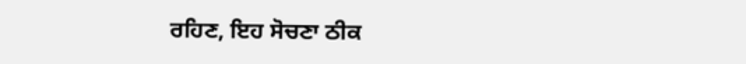ਰਹਿਣ, ਇਹ ਸੋਚਣਾ ਠੀਕ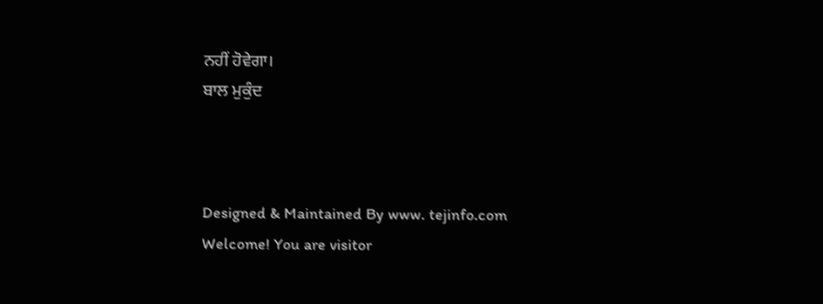ਨਹੀਂ ਹੋਵੇਗਾ।
ਬਾਲ ਮੁਕੁੰਦ



Designed & Maintained By www. tejinfo.com
Welcome! You are visitor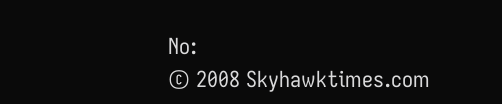No:
© 2008 Skyhawktimes.com